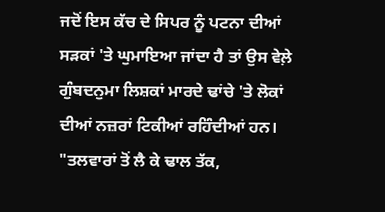ਜਦੋਂ ਇਸ ਕੱਚ ਦੇ ਸਿਪਰ ਨੂੰ ਪਟਨਾ ਦੀਆਂ ਸੜਕਾਂ 'ਤੇ ਘੁਮਾਇਆ ਜਾਂਦਾ ਹੈ ਤਾਂ ਉਸ ਵੇਲ਼ੇ ਗੁੰਬਦਨੁਮਾ ਲਿਸ਼ਕਾਂ ਮਾਰਦੇ ਢਾਂਚੇ 'ਤੇ ਲੋਕਾਂ ਦੀਆਂ ਨਜ਼ਰਾਂ ਟਿਕੀਆਂ ਰਹਿੰਦੀਆਂ ਹਨ। "ਤਲਵਾਰਾਂ ਤੋਂ ਲੈ ਕੇ ਢਾਲ ਤੱਕ,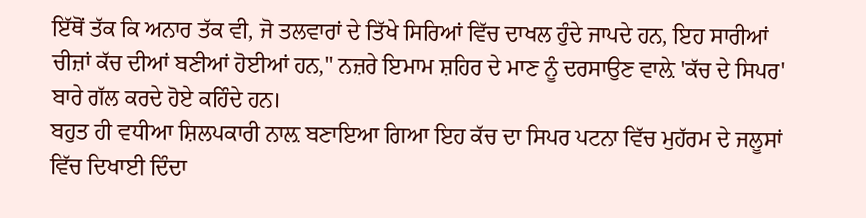ਇੱਥੋਂ ਤੱਕ ਕਿ ਅਨਾਰ ਤੱਕ ਵੀ, ਜੋ ਤਲਵਾਰਾਂ ਦੇ ਤਿੱਖੇ ਸਿਰਿਆਂ ਵਿੱਚ ਦਾਖਲ ਹੁੰਦੇ ਜਾਪਦੇ ਹਨ, ਇਹ ਸਾਰੀਆਂ ਚੀਜ਼ਾਂ ਕੱਚ ਦੀਆਂ ਬਣੀਆਂ ਹੋਈਆਂ ਹਨ," ਨਜ਼ਰੇ ਇਮਾਮ ਸ਼ਹਿਰ ਦੇ ਮਾਣ ਨੂੰ ਦਰਸਾਉਣ ਵਾਲ਼ੇ 'ਕੱਚ ਦੇ ਸਿਪਰ' ਬਾਰੇ ਗੱਲ ਕਰਦੇ ਹੋਏ ਕਹਿੰਦੇ ਹਨ।
ਬਹੁਤ ਹੀ ਵਧੀਆ ਸ਼ਿਲਪਕਾਰੀ ਨਾਲ਼ ਬਣਾਇਆ ਗਿਆ ਇਹ ਕੱਚ ਦਾ ਸਿਪਰ ਪਟਨਾ ਵਿੱਚ ਮੁਹੱਰਮ ਦੇ ਜਲੂਸਾਂ ਵਿੱਚ ਦਿਖਾਈ ਦਿੰਦਾ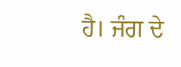ਹੈ। ਜੰਗ ਦੇ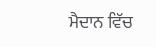ਮੈਦਾਨ ਵਿੱਚ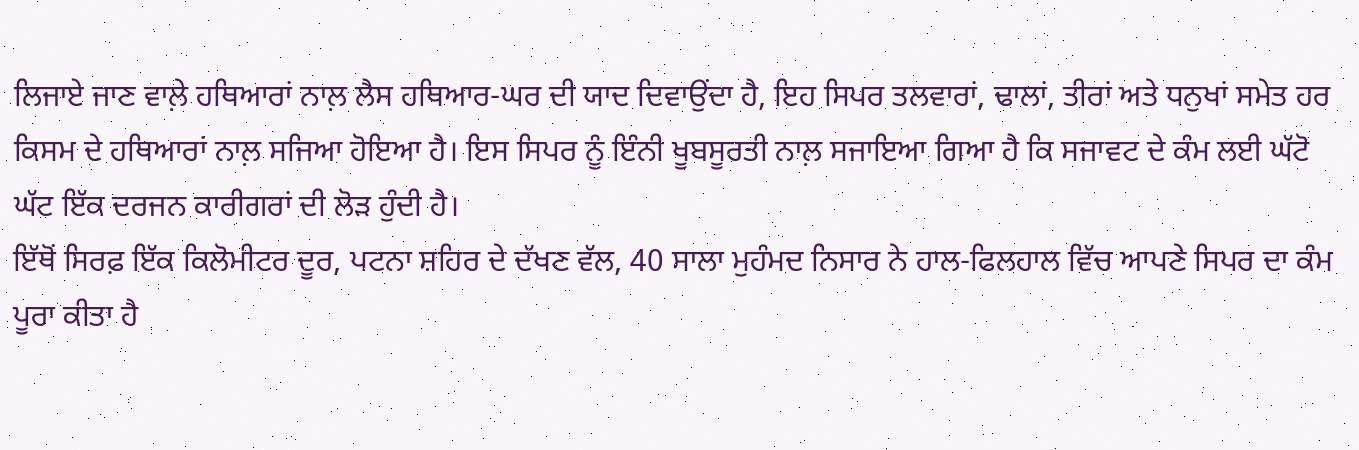ਲਿਜਾਏ ਜਾਣ ਵਾਲ਼ੇ ਹਥਿਆਰਾਂ ਨਾਲ਼ ਲੈਸ ਹਥਿਆਰ-ਘਰ ਦੀ ਯਾਦ ਦਿਵਾਉਂਦਾ ਹੈ, ਇਹ ਸਿਪਰ ਤਲਵਾਰਾਂ, ਢਾਲਾਂ, ਤੀਰਾਂ ਅਤੇ ਧਨੁਖਾਂ ਸਮੇਤ ਹਰ ਕਿਸਮ ਦੇ ਹਥਿਆਰਾਂ ਨਾਲ਼ ਸਜਿਆ ਹੋਇਆ ਹੈ। ਇਸ ਸਿਪਰ ਨੂੰ ਇੰਨੀ ਖੂਬਸੂਰਤੀ ਨਾਲ਼ ਸਜਾਇਆ ਗਿਆ ਹੈ ਕਿ ਸਜਾਵਟ ਦੇ ਕੰਮ ਲਈ ਘੱਟੋ ਘੱਟ ਇੱਕ ਦਰਜਨ ਕਾਰੀਗਰਾਂ ਦੀ ਲੋੜ ਹੁੰਦੀ ਹੈ।
ਇੱਥੋਂ ਸਿਰਫ਼ ਇੱਕ ਕਿਲੋਮੀਟਰ ਦੂਰ, ਪਟਨਾ ਸ਼ਹਿਰ ਦੇ ਦੱਖਣ ਵੱਲ, 40 ਸਾਲਾ ਮੁਹੰਮਦ ਨਿਸਾਰ ਨੇ ਹਾਲ-ਫਿਲਹਾਲ ਵਿੱਚ ਆਪਣੇ ਸਿਪਰ ਦਾ ਕੰਮ ਪੂਰਾ ਕੀਤਾ ਹੈ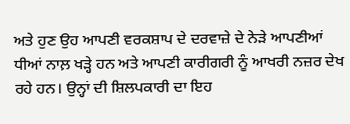ਅਤੇ ਹੁਣ ਉਹ ਆਪਣੀ ਵਰਕਸ਼ਾਪ ਦੇ ਦਰਵਾਜ਼ੇ ਦੇ ਨੇੜੇ ਆਪਣੀਆਂ ਧੀਆਂ ਨਾਲ਼ ਖੜ੍ਹੇ ਹਨ ਅਤੇ ਆਪਣੀ ਕਾਰੀਗਰੀ ਨੂੰ ਆਖਰੀ ਨਜ਼ਰ ਦੇਖ ਰਹੇ ਹਨ। ਉਨ੍ਹਾਂ ਦੀ ਸ਼ਿਲਪਕਾਰੀ ਦਾ ਇਹ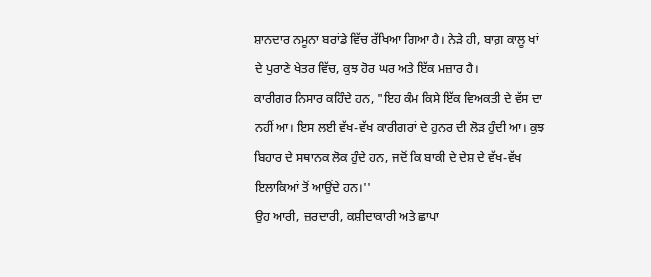ਸ਼ਾਨਦਾਰ ਨਮੂਨਾ ਬਰਾਂਡੇ ਵਿੱਚ ਰੱਖਿਆ ਗਿਆ ਹੈ। ਨੇੜੇ ਹੀ, ਬਾਗ਼ ਕਾਲੂ ਖਾਂ ਦੇ ਪੁਰਾਣੇ ਖੇਤਰ ਵਿੱਚ, ਕੁਝ ਹੋਰ ਘਰ ਅਤੇ ਇੱਕ ਮਜ਼ਾਰ ਹੈ।
ਕਾਰੀਗਰ ਨਿਸਾਰ ਕਹਿੰਦੇ ਹਨ, "ਇਹ ਕੰਮ ਕਿਸੇ ਇੱਕ ਵਿਅਕਤੀ ਦੇ ਵੱਸ ਦਾ ਨਹੀਂ ਆ। ਇਸ ਲਈ ਵੱਖ-ਵੱਖ ਕਾਰੀਗਰਾਂ ਦੇ ਹੁਨਰ ਦੀ ਲੋੜ ਹੁੰਦੀ ਆ। ਕੁਝ ਬਿਹਾਰ ਦੇ ਸਥਾਨਕ ਲੋਕ ਹੁੰਦੇ ਹਨ, ਜਦੋਂ ਕਿ ਬਾਕੀ ਦੇ ਦੇਸ਼ ਦੇ ਵੱਖ-ਵੱਖ ਇਲਾਕਿਆਂ ਤੋਂ ਆਉਂਦੇ ਹਨ।''
ਉਹ ਆਰੀ, ਜ਼ਰਦਾਰੀ, ਕਸ਼ੀਦਾਕਾਰੀ ਅਤੇ ਛਾਪਾ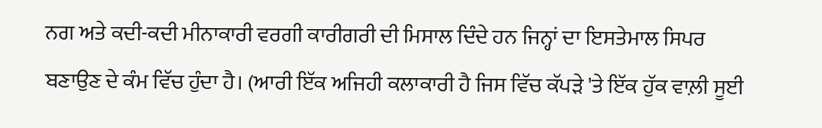ਨਗ ਅਤੇ ਕਦੀ-ਕਦੀ ਮੀਨਾਕਾਰੀ ਵਰਗੀ ਕਾਰੀਗਰੀ ਦੀ ਮਿਸਾਲ ਦਿੰਦੇ ਹਨ ਜਿਨ੍ਹਾਂ ਦਾ ਇਸਤੇਮਾਲ ਸਿਪਰ ਬਣਾਉਣ ਦੇ ਕੰਮ ਵਿੱਚ ਹੁੰਦਾ ਹੈ। (ਆਰੀ ਇੱਕ ਅਜਿਹੀ ਕਲਾਕਾਰੀ ਹੈ ਜਿਸ ਵਿੱਚ ਕੱਪੜੇ 'ਤੇ ਇੱਕ ਹੁੱਕ ਵਾਲ਼ੀ ਸੂਈ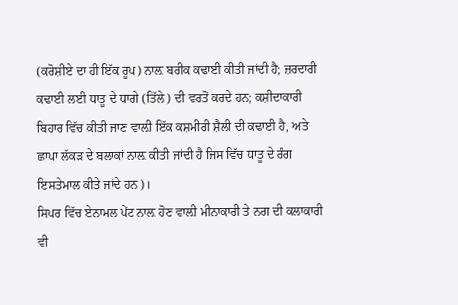(ਕਰੋਸ਼ੀਏ ਦਾ ਹੀ ਇੱਕ ਰੂਪ) ਨਾਲ਼ ਬਰੀਕ ਕਢਾਈ ਕੀਤੀ ਜਾਂਦੀ ਹੈ; ਜ਼ਰਦਾਰੀ ਕਢਾਈ ਲਈ ਧਾਤੂ ਦੇ ਧਾਗੇ (ਤਿੱਲੇ) ਦੀ ਵਰਤੋਂ ਕਰਦੇ ਹਨ; ਕਸ਼ੀਦਾਕਾਰੀ ਬਿਹਾਰ ਵਿੱਚ ਕੀਤੀ ਜਾਣ ਵਾਲ਼ੀ ਇੱਕ ਕਸ਼ਮੀਰੀ ਸ਼ੈਲੀ ਦੀ ਕਢਾਈ ਹੈ, ਅਤੇ ਛਾਪਾ ਲੱਕੜ ਦੇ ਬਲਾਕਾਂ ਨਾਲ਼ ਕੀਤੀ ਜਾਂਦੀ ਹੈ ਜਿਸ ਵਿੱਚ ਧਾਤੂ ਦੇ ਰੰਗ ਇਸਤੇਮਾਲ ਕੀਤੇ ਜਾਂਦੇ ਹਨ)।
ਸਿਪਰ ਵਿੱਚ ਏਨਾਮਲ ਪੇਂਟ ਨਾਲ਼ ਹੋਣ ਵਾਲ਼ੀ ਮੀਨਾਕਾਰੀ ਤੇ ਨਗ ਦੀ ਕਲਾਕਾਰੀ ਵੀ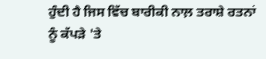ਹੁੰਦੀ ਹੈ ਜਿਸ ਵਿੱਚ ਬਾਰੀਕੀ ਨਾਲ਼ ਤਰਾਸ਼ੇ ਰਤਨਾਂ ਨੂੰ ਕੱਪੜੇ 'ਤੇ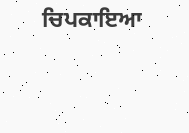ਚਿਪਕਾਇਆ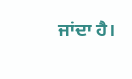ਜਾਂਦਾ ਹੈ।